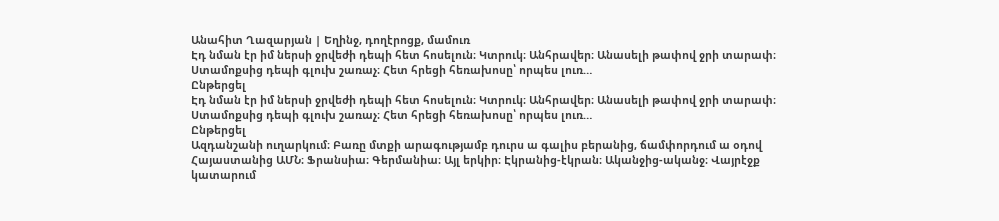Անահիտ Ղազարյան | Եղինջ, դողէրոցք, մամուռ
Էդ նման էր իմ ներսի ջրվեժի դեպի հետ հոսելուն։ Կտրուկ։ Անհրավեր։ Անասելի թափով ջրի տարափ։ Ստամոքսից դեպի գլուխ շառաչ։ Հետ հրեցի հեռախոսը՝ որպես լուռ…
Ընթերցել
Էդ նման էր իմ ներսի ջրվեժի դեպի հետ հոսելուն։ Կտրուկ։ Անհրավեր։ Անասելի թափով ջրի տարափ։ Ստամոքսից դեպի գլուխ շառաչ։ Հետ հրեցի հեռախոսը՝ որպես լուռ…
Ընթերցել
Ազդանշանի ուղարկում։ Բառը մտքի արագությամբ դուրս ա գալիս բերանից, ճամփորդում ա օդով Հայաստանից ԱՄՆ։ Ֆրանսիա։ Գերմանիա։ Այլ երկիր։ Էկրանից-էկրան։ Ականջից-ականջ։ Վայրէջք կատարում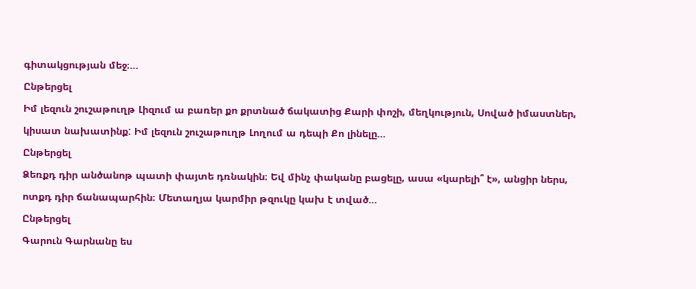գիտակցության մեջ։…
Ընթերցել
Իմ լեզուն շուշաթուղթ Լիզում ա բառեր քո քրտնած ճակատից Քարի փոշի, մեղկություն, Սոված իմաստներ, կիսատ նախատինք: Իմ լեզուն շուշաթուղթ Լողում ա դեպի Քո լինելը…
Ընթերցել
Ձեռքդ դիր անծանոթ պատի փայտե դռնակին։ Եվ մինչ փականը բացելը, ասա «կարելի՞ է», անցիր ներս, ոտքդ դիր ճանապարհին։ Մետաղյա կարմիր թզուկը կախ է տված…
Ընթերցել
Գարուն Գարնանը ես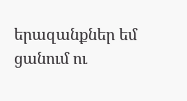երազանքներ եմ ցանում ու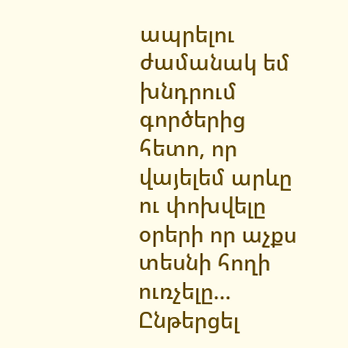ապրելու ժամանակ եմ խնդրում գործերից հետո, որ վայելեմ արևը ու փոխվելը օրերի որ աչքս տեսնի հողի ուռչելը…
Ընթերցել